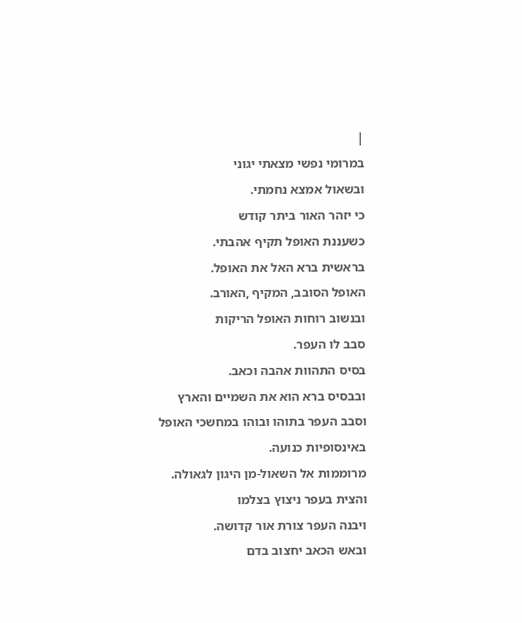|
במרומי נפשי מצאתי יגוני
ובשאול אמצא נחמתי.
כי יזהר האור ביתר קודש
כשעננת האופל תקיף אהבתי.
בראשית ברא האל את האופל.
האופל הסובב, המקיף ,האורב.
ובנשוב רוחות האופל הריקות
סבב לו העפר.
בסיס התהוות אהבה וכאב.
ובבסיס ברא הוא את השמיים והארץ
וסבב העפר בתוהו ובוהו במחשכי האופל
באינסופיות כנועה.
מרוממות אל השאול-מן היגון לגאולה.
והצית בעפר ניצוץ בצלמו
ויבנה העפר צורת אור קדושה.
ובאש הכאב יחצוב בדם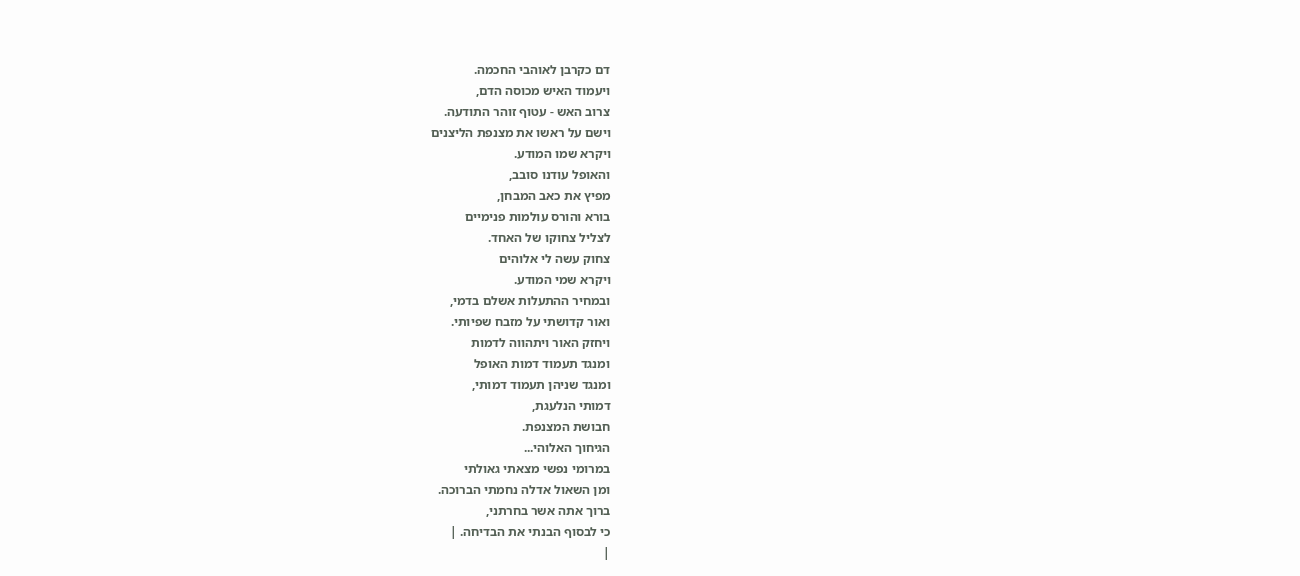דם כקרבן לאוהבי החכמה.
ויעמוד האיש מכוסה הדם,
צרוב האש - עטוף זוהר התודעה.
וישם על ראשו את מצנפת הליצנים
ויקרא שמו המודע.
והאופל עודנו סובב,
מפיץ את כאב המבחן,
בורא והורס עולמות פנימיים
לצליל צחוקו של האחד.
צחוק עשה לי אלוהים
ויקרא שמי המודע.
ובמחיר ההתעלות אשלם בדמי,
ואור קדושתי על מזבח שפיותי.
ויחזק האור ויתהווה לדמות
ומנגד תעמוד דמות האופל
ומנגד שניהן תעמוד דמותי,
דמותי הנלעגת,
חבושת המצנפת.
הגיחוך האלוהי...
במרומי נפשי מצאתי גאולתי
ומן השאול אדלה נחמתי הברוכה.
ברוך אתה אשר בחרתני,
כי לבסוף הבנתי את הבדיחה. |
|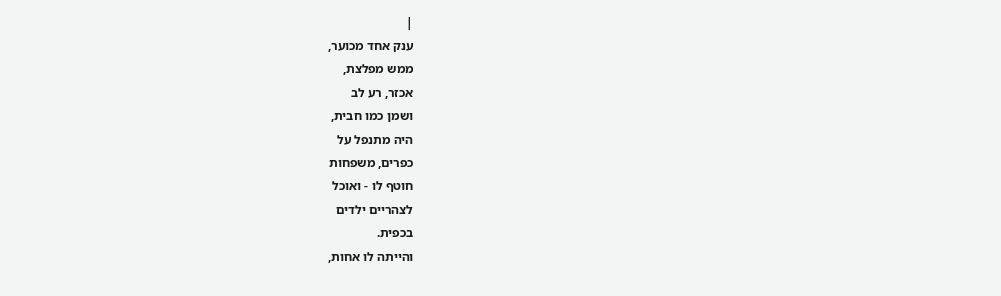|
ענק אחד מכוער,
ממש מפלצת,
אכזר, רע לב
ושמן כמו חבית,
היה מתנפל על
כפרים, משפחות
חוטף לו - ואוכל
לצהריים ילדים
בכפית.
והייתה לו אחות,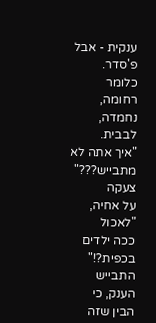ענקית - אבל
פ'סדר.
כלומר רחומה,
נחמדה, לבבית.
"איך אתה לא
מתבייש???" צעקה
על אחיה, "לאכול
ככה ילדים
בכפית?!"
התבייש הענק, כי
הבין שזה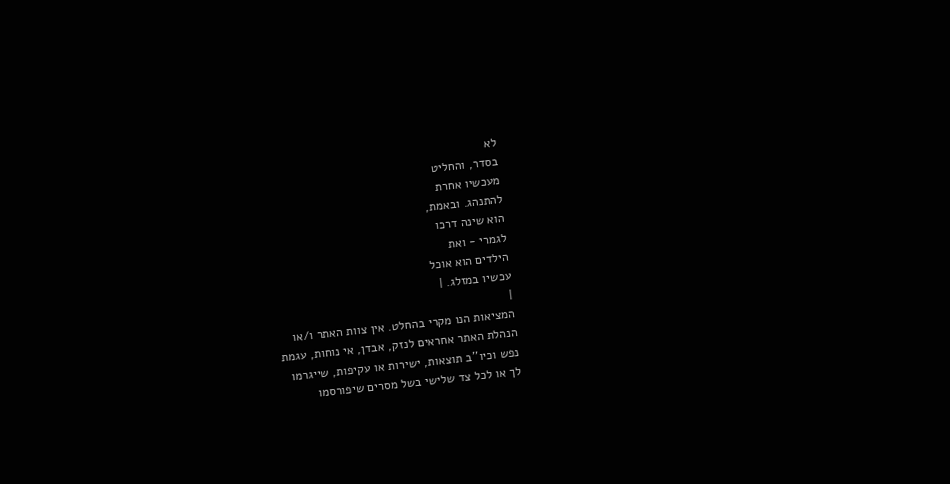לא
בסדר, והחליט
מעכשיו אחרת
להתנהג. ובאמת,
הוא שינה דרכו
לגמרי - ואת
הילדים הוא אוכל
עכשיו במזלג. |
|
המציאות הנו מקרי בהחלט. אין צוות האתר ו/או
הנהלת האתר אחראים לנזק, אבדן, אי נוחות, עגמת
נפש וכיו''ב תוצאות, ישירות או עקיפות, שייגרמו
לך או לכל צד שלישי בשל מסרים שיפורסמו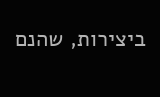ביצירות, שהנם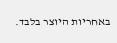באחריות היוצר בלבד.